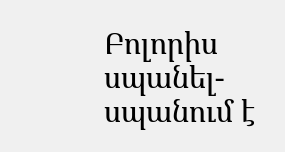Բոլորիս սպանել-սպանում է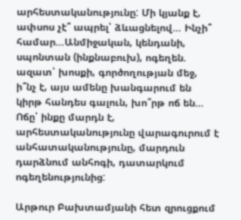արհեստականությունը: Մի կյանք է, ափսոս չէ՞ ապրել՝ ձևացնելով… Ինչի՞ համար…Անմիջական, կենդանի, սպոնտան (ինքնաբուխ), ոգեղեն. ազատ՝ խոսքի, գործողության մեջ, ի՞նչ է, այս ամենը խանգարում են կիրթ հանդես գալուն, խո՞րթ ոճ են… Ոճը՝ ինքը մարդն է, արհեստականությունը վարագուրում է անհատականությունը, մարդուն դարձնում անհոգի, դատարկում ոգեղենությունից:

Արթուր Բախտամյանի հետ զրուցքում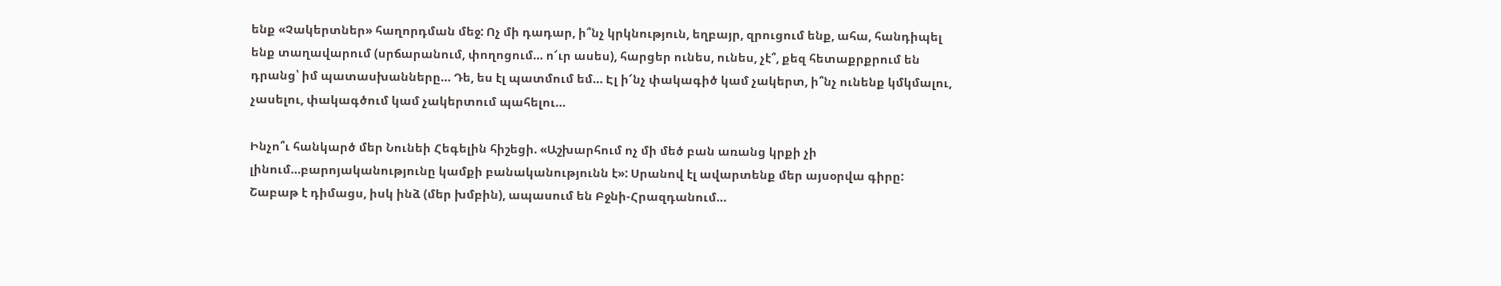ենք «Չակերտներ» հաղորդման մեջ: Ոչ մի դադար, ի՞նչ կրկնություն, եղբայր, զրուցում ենք, ահա, հանդիպել ենք տաղավարում (սրճարանում, փողոցում… ո՜ւր ասես), հարցեր ունես, ունես, չէ՞, քեզ հետաքրքրում են դրանց՝ իմ պատասխանները… Դե, ես էլ պատմում եմ… Էլ ի՜նչ փակագիծ կամ չակերտ, ի՞նչ ունենք կմկմալու, չասելու, փակագծում կամ չակերտում պահելու…

Ինչո՞ւ հանկարծ մեր Նունեի Հեգելին հիշեցի. «Աշխարհում ոչ մի մեծ բան առանց կրքի չի լինում…բարոյականությունը կամքի բանականությունն է»: Սրանով էլ ավարտենք մեր այսօրվա գիրը: Շաբաթ է դիմացս, իսկ ինձ (մեր խմբին), ապասում են Բջնի-Հրազդանում…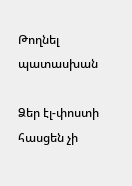Թողնել պատասխան

Ձեր էլ-փոստի հասցեն չի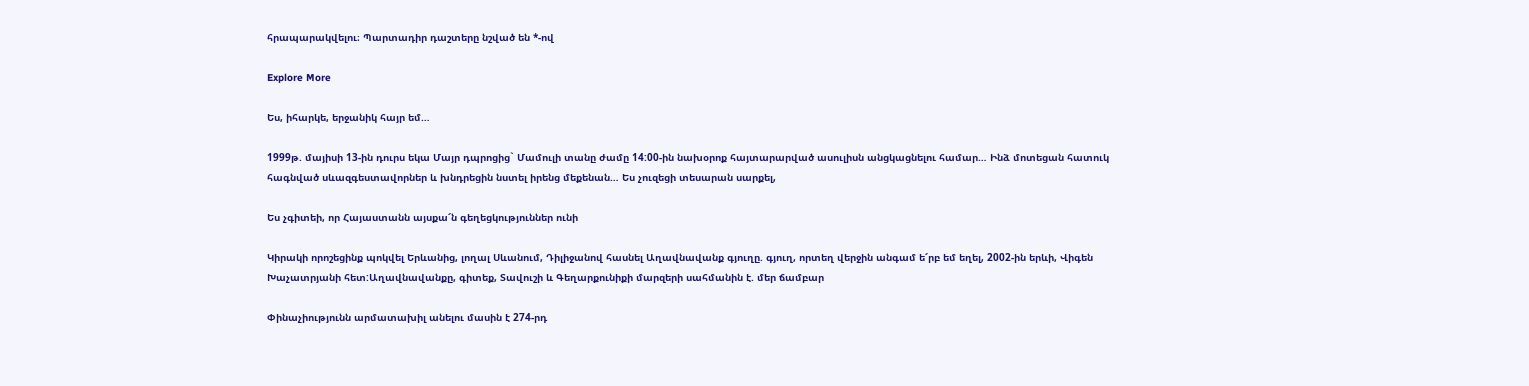հրապարակվելու։ Պարտադիր դաշտերը նշված են *-ով

Explore More

Ես, իհարկե, երջանիկ հայր եմ…

1999թ. մայիսի 13-ին դուրս եկա Մայր դպրոցից` Մամուլի տանը ժամը 14:00-ին նախօրոք հայտարարված ասուլիսն անցկացնելու համար… Ինձ մոտեցան հատուկ հագնված սևազգեստավորներ և խնդրեցին նստել իրենց մեքենան… Ես չուզեցի տեսարան սարքել,

Ես չգիտեի, որ Հայաստանն այսքա՜ն գեղեցկություններ ունի

Կիրակի որոշեցինք պոկվել Երևանից, լողալ Սևանում, Դիլիջանով հասնել Աղավնավանք գյուղը. գյուղ, որտեղ վերջին անգամ ե՜րբ եմ եղել, 2002-ին երևի, Վիգեն Խաչատրյանի հետ:Աղավնավանքը, գիտեք, Տավուշի և Գեղարքունիքի մարզերի սահմանին է. մեր ճամբար

Փինաչիությունն արմատախիլ անելու մասին է 274-րդ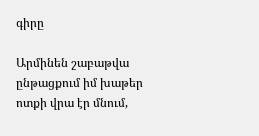գիրը

Արմինեն շաբաթվա ընթացքում իմ խաթեր ոտքի վրա էր մնում,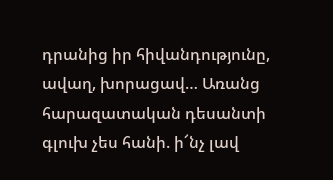դրանից իր հիվանդությունը, ավաղ, խորացավ… Առանց հարազատական դեսանտի գլուխ չես հանի. ի՜նչ լավ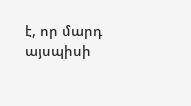է, որ մարդ այսպիսի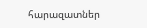հարազատներ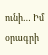ունի… Իմ օրագրի